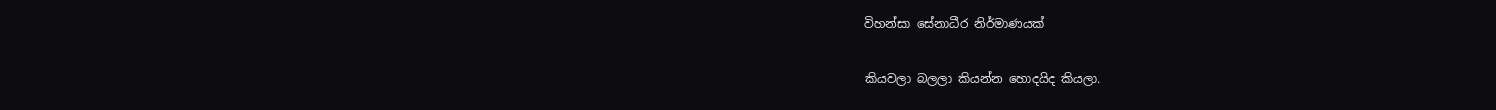විහන්සා සේනාධීර නිර්මාණයක්

කියවලා බලලා කියන්න හොදයිද කියලා.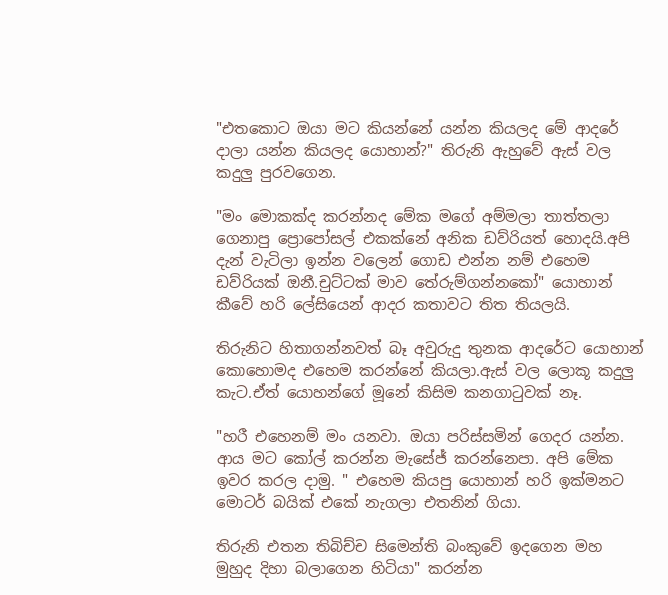"එතකොට ඔයා මට කියන්නේ යන්න කියලද මේ ආදරේ දාලා යන්න කියලද යොහාන්?" තිරුනි ඇහුවේ ඇස් වල කදුලු පුරවගෙන.

"මං මොකක්ද කරන්නද මේක මගේ අම්මලා තාත්තලා ගෙනාපු ප්‍රොපෝසල් එකක්නේ අනික ඩව්රියත් හොදයි.අපි දැන් වැටිලා ඉන්න වලෙන් ගොඩ එන්න නම් එහෙම ඩව්රියක් ඔනී.චුට්ටක් මාව තේරුම්ගන්නකෝ" යොහාන් කීවේ හරි ලේසියෙන් ආදර කතාවට තිත තියලයි.

තිරුනිට හිතාගන්නවත් බෑ අවුරුදු තුනක ආදරේට යොහාන් කොහොමද එහෙම කරන්නේ කියලා.ඇස් වල ලොකූ කදුලු කැට.ඒත් යොහන්ගේ මූනේ කිසිම කනගාටුවක් නෑ.

"හරී එහෙනම් මං යනවා. ඔයා පරිස්සමින් ගෙදර යන්න. ආය මට කෝල් කරන්න මැසේජ් කරන්නෙපා. අපි මේක ඉවර කරල දාමු. " එහෙම කියපු යොහාන් හරි ඉක්මනට මොටර් බයික් එකේ නැගලා එතනින් ගියා.

තිරුනි එතන තිබිච්ච සිමෙන්ති බංකුවේ ඉදගෙන මහ මුහුද දිහා බලාගෙන හිටියා" කරන්න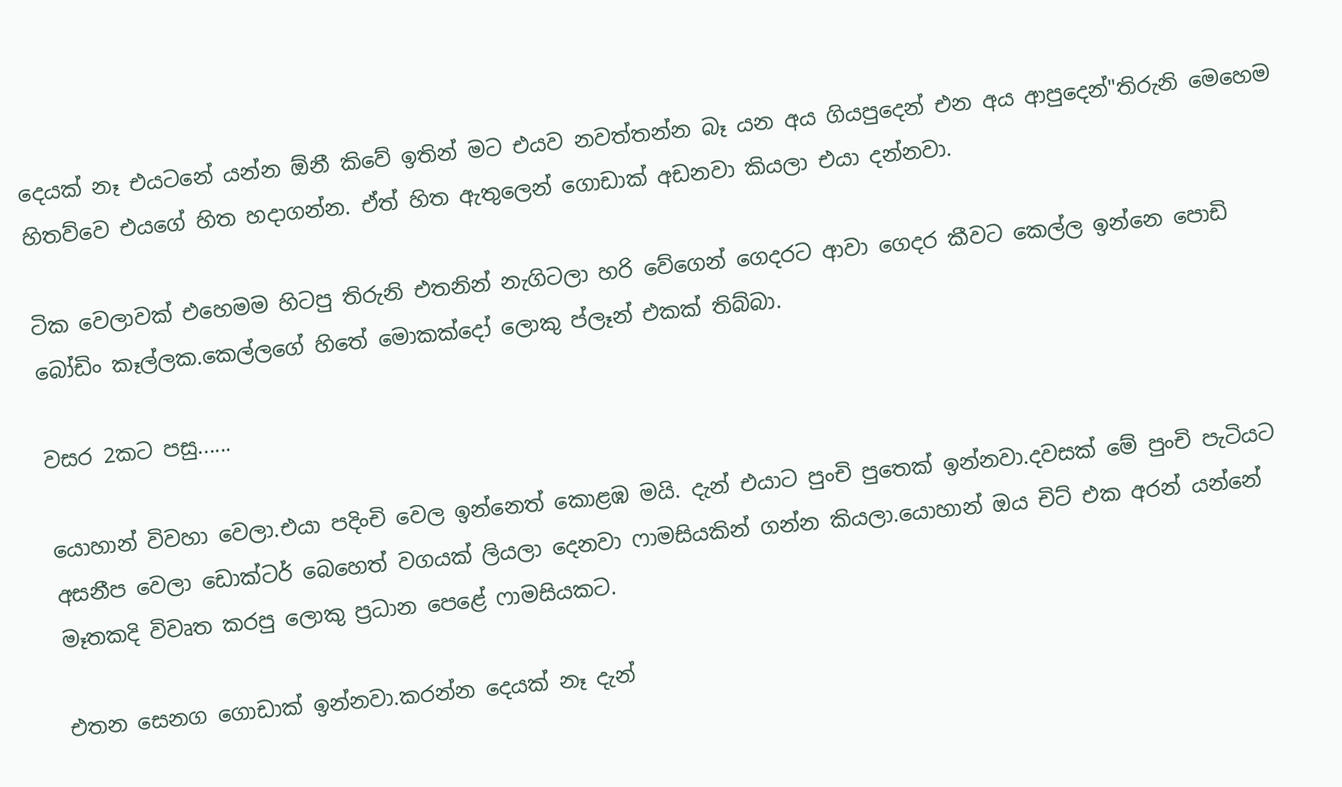දෙයක් නෑ එයටනේ යන්න ඕනී කිවේ ඉතින් මට එයව නවත්තන්න බෑ යන අය ගියපුදෙන් එන අය ආපුදෙන්"තිරුනි මෙහෙම හිතව්වෙ එයගේ හිත හදාගන්න. ඒත් හිත ඇතුලෙන් ගොඩාක් අඩනවා කියලා එයා දන්නවා.

ටික වෙලාවක් එහෙමම හිටපු තිරුනි එතනින් නැගිටලා හරි වේගෙන් ගෙදරට ආවා ගෙදර කීවට කෙල්ල ඉන්නෙ පොඩි බෝඩිං කෑල්ලක.කෙල්ලගේ හිතේ මොකක්දෝ ලොකු ප්ලෑන් එකක් තිබ්බා.

වසර 2කට පසු......

යොහාන් විවහා වෙලා.එයා පදිංචි වෙල ඉන්නෙත් කොළඹ මයි. දැන් එයාට පුංචි පුතෙක් ඉන්නවා.දවසක් මේ පුංචි පැටියට අසනීප වෙලා ඩොක්ටර් බෙහෙත් වගයක් ලියලා දෙනවා ෆාමසියකින් ගන්න කියලා.යොහාන් ඔය චිට් එක අරන් යන්නේ මෑතකදි විවෘත කරපු ලොකු ප්‍රධාන පෙළේ ෆාමසියකට.

එතන සෙනග ගොඩාක් ඉන්නවා.කරන්න දෙයක් නෑ දැන්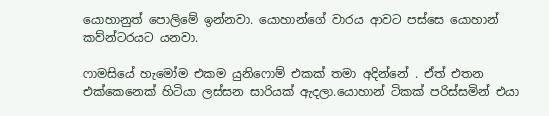යොහානුත් පොලිමේ ඉන්නවා. යොහාන්ගේ වාරය ආවට පස්සෙ යොහාන් කව්න්ටරයට යනවා.

ෆාමසියේ හැමෝම එකම යුනිෆොම් එකක් තමා අදින්නේ . ඒත් එතන එක්කෙනෙක් හිටියා ලස්සන සාරියක් ඇදලා.යොහාන් ටිකක් පරිස්සමින් එයා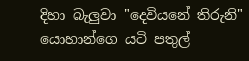දිහා බැලුවා "දෙවියනේ තිරුනි" යොහාන්ගෙ යටි පතුල්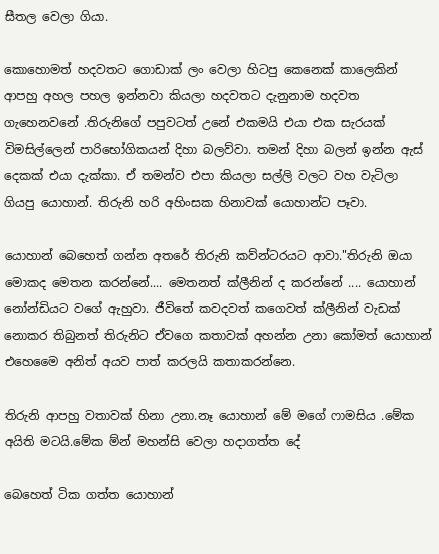සීතල වෙලා ගියා.

කොහොමත් හදවතට ගොඩාක් ලං වෙලා හිටපු කෙනෙක් කාලෙකින් ආපහු අහල පහල ඉන්නවා කියලා හදවතට දැනුනාම හදවත ගැහෙනවනේ .තිරුනිගේ පපුවටත් උනේ එකමයි එයා එක සැරයක් විමසිල්ලෙන් පාරිභෝගිකයන් දිහා බලව්වා. තමන් දිහා බලන් ඉන්න ඇස් දෙකක් එයා දැක්කා. ඒ තමන්ව එපා කියලා සල්ලි වලට වහ වැටිලා ගියපු යොහාන්. තිරුනි හරි අහිංසක හිනාවක් යොහාන්ට පෑවා.

යොහාන් බෙහෙත් ගන්න අතරේ තිරුනි කව්න්ටරයට ආවා."තිරුනි ඔයා මොකද මෙතන කරන්නේ.... මෙතනත් ක්ලීනින් ද කරන්නේ .... යොහාන් නෝන්ඩියට වගේ ඇහුවා. ජීවිතේ කවදවත් කගෙවත් ක්ලීනින් වැඩක් නොකර තිබුනත් තිරුනිට ඒවගෙ කතාවක් අහන්න උනා කෝමත් යොහාන් එහෙමෛ අනිත් අයව පාත් කරලයි කතාකරන්නෙ.

තිරුනි ආපහු වතාවක් හිනා උනා.නෑ යොහාන් මේ මගේ ෆාමසිය .මේක අයිති මටයි.මේක ම්න් මහන්සි වෙලා හදාගත්ත දේ

බෙහෙත් ටික ගත්ත යොහාන්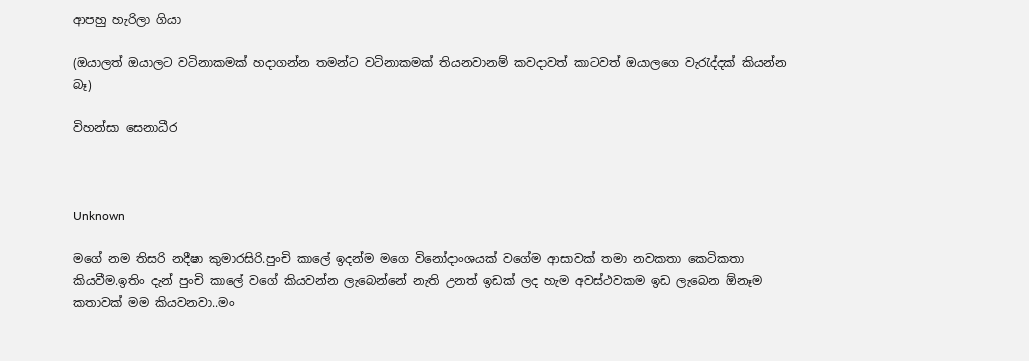ආපහු හැරිලා ගියා

(ඔයාලත් ඔයාලට වටිනාකමක් හදාගන්න තමන්ට වටිනාකමක් තියනවානම් කවදාවත් කාටවත් ඔයාලගෙ වැරැද්දක් කියන්න බෑ)

විහන්සා සෙනාධීර



Unknown

මගේ නම තිසරි නදීෂා කුමාරසිරි.පුංචි කාලේ ඉදන්ම මගෙ විනෝදාංශයක් වගේම ආසාවක් තමා නවකතා කෙටිකතා කියවීම.ඉතිං දැන් පුංචි කාලේ වගේ කියවන්න ලැබෙන්නේ නැති උනත් ඉඩක් ලද හැම අවස්ථවකම ඉඩ ලැබෙන ඕනෑම කතාවක් මම කියවනවා..මං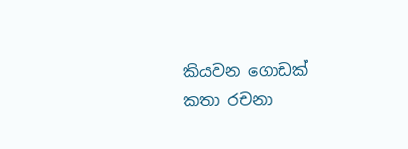කියවන ගොඩක් කතා රචනා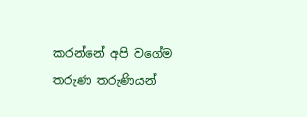කරන්නේ අපි වගේම තරුණ තරුණියන්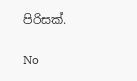පිරිසක්.

No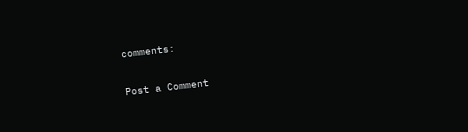comments:

Post a Comment